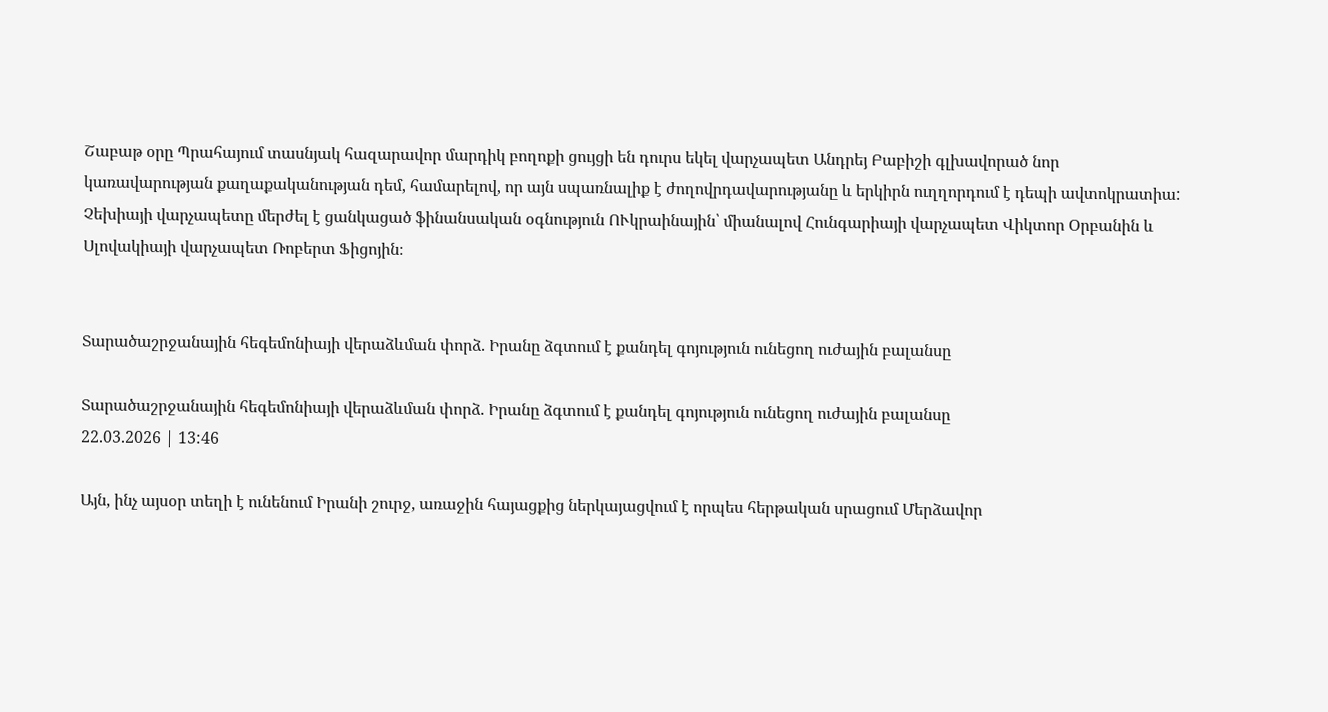Շաբաթ օրը Պրահայում տասնյակ հազարավոր մարդիկ բողոքի ցույցի են դուրս եկել վարչապետ Անդրեյ Բաբիշի գլխավորած նոր կառավարության քաղաքականության դեմ, համարելով, որ այն սպառնալիք է ժողովրդավարությանը և երկիրն ուղղորդում է դեպի ավտոկրատիա: Չեխիայի վարչապետը մերժել է ցանկացած ֆինանսական օգնություն ՈՒկրաինային՝ միանալով Հունգարիայի վարչապետ Վիկտոր Օրբանին և Սլովակիայի վարչապետ Ռոբերտ Ֆիցոյին։


Տարածաշրջանային հեգեմոնիայի վերաձևման փորձ. Իրանը ձգտում է քանդել գոյություն ունեցող ուժային բալանսը

Տարածաշրջանային հեգեմոնիայի վերաձևման փորձ. Իրանը ձգտում է քանդել գոյություն ունեցող ուժային բալանսը
22.03.2026 | 13:46

Այն, ինչ այսօր տեղի է ունենում Իրանի շուրջ, առաջին հայացքից ներկայացվում է որպես հերթական սրացում Մերձավոր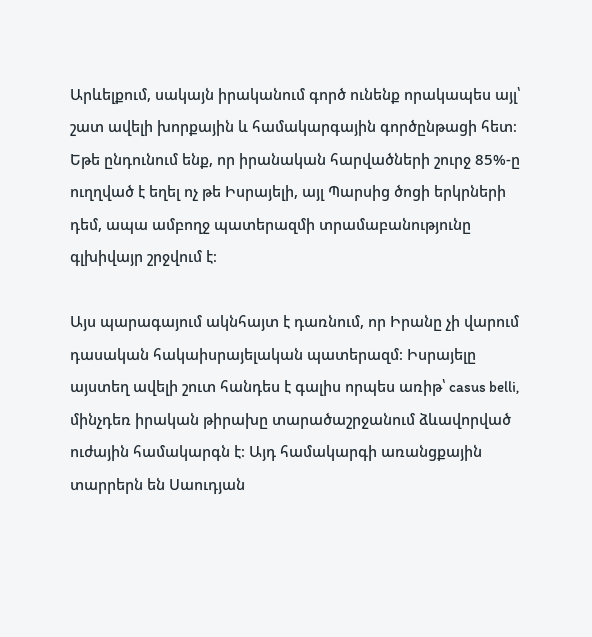Արևելքում, սակայն իրականում գործ ունենք որակապես այլ՝ շատ ավելի խորքային և համակարգային գործընթացի հետ։ Եթե ընդունում ենք, որ իրանական հարվածների շուրջ 85%-ը ուղղված է եղել ոչ թե Իսրայելի, այլ Պարսից ծոցի երկրների դեմ, ապա ամբողջ պատերազմի տրամաբանությունը գլխիվայր շրջվում է։

Այս պարագայում ակնհայտ է դառնում, որ Իրանը չի վարում դասական հակաիսրայելական պատերազմ։ Իսրայելը այստեղ ավելի շուտ հանդես է գալիս որպես առիթ՝ casus belli, մինչդեռ իրական թիրախը տարածաշրջանում ձևավորված ուժային համակարգն է։ Այդ համակարգի առանցքային տարրերն են Սաուդյան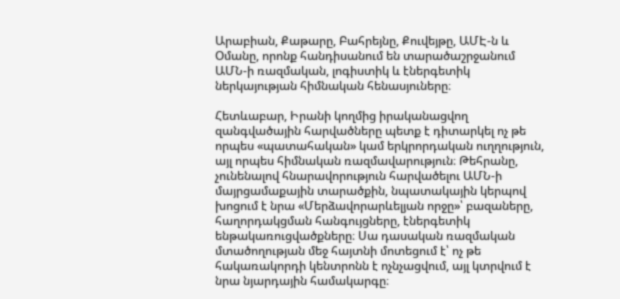Արաբիան, Քաթարը, Բահրեյնը, Քուվեյթը, ԱՄԷ-ն և Օմանը, որոնք հանդիսանում են տարածաշրջանում ԱՄՆ-ի ռազմական, լոգիստիկ և էներգետիկ ներկայության հիմնական հենասյուները։

Հետևաբար, Իրանի կողմից իրականացվող զանգվածային հարվածները պետք է դիտարկել ոչ թե որպես «պատահական» կամ երկրորդական ուղղություն, այլ որպես հիմնական ռազմավարություն։ Թեհրանը, չունենալով հնարավորություն հարվածելու ԱՄՆ-ի մայրցամաքային տարածքին, նպատակային կերպով խոցում է նրա «Մերձավորարևելյան որջը»՝ բազաները, հաղորդակցման հանգույցները, էներգետիկ ենթակառուցվածքները։ Սա դասական ռազմական մտածողության մեջ հայտնի մոտեցում է՝ ոչ թե հակառակորդի կենտրոնն է ոչնչացվում, այլ կտրվում է նրա նյարդային համակարգը։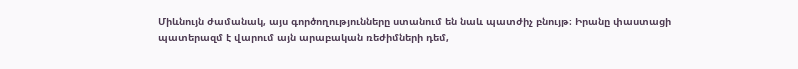Միևնույն ժամանակ, այս գործողությունները ստանում են նաև պատժիչ բնույթ։ Իրանը փաստացի պատերազմ է վարում այն արաբական ռեժիմների դեմ,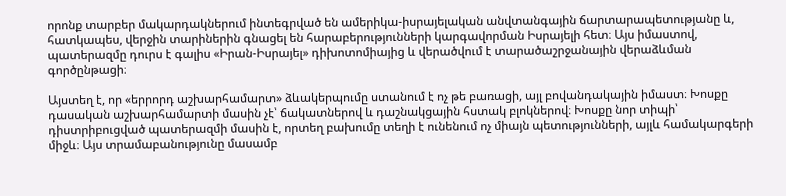որոնք տարբեր մակարդակներում ինտեգրված են ամերիկա-իսրայելական անվտանգային ճարտարապետությանը և, հատկապես, վերջին տարիներին գնացել են հարաբերությունների կարգավորման Իսրայելի հետ։ Այս իմաստով, պատերազմը դուրս է գալիս «Իրան-Իսրայել» դիխոտոմիայից և վերածվում է տարածաշրջանային վերաձևման գործընթացի։

Այստեղ է, որ «երրորդ աշխարհամարտ» ձևակերպումը ստանում է ոչ թե բառացի, այլ բովանդակային իմաստ։ Խոսքը դասական աշխարհամարտի մասին չէ՝ ճակատներով և դաշնակցային հստակ բլոկներով։ Խոսքը նոր տիպի՝ դիստրիբուցված պատերազմի մասին է, որտեղ բախումը տեղի է ունենում ոչ միայն պետությունների, այլև համակարգերի միջև։ Այս տրամաբանությունը մասամբ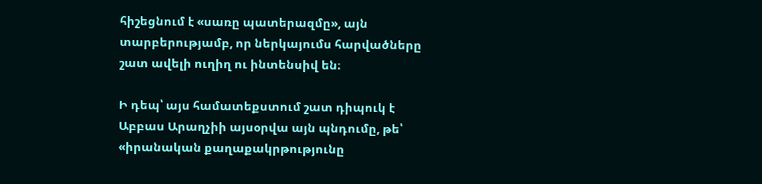հիշեցնում է «սառը պատերազմը», այն տարբերությամբ, որ ներկայումս հարվածները շատ ավելի ուղիղ ու ինտենսիվ են։

Ի դեպ՝ այս համատեքստում շատ դիպուկ է Աբբաս Արաղչիի այսօրվա այն պնդումը, թե՝ «իրանական քաղաքակրթությունը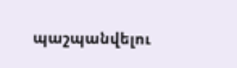պաշպանվելու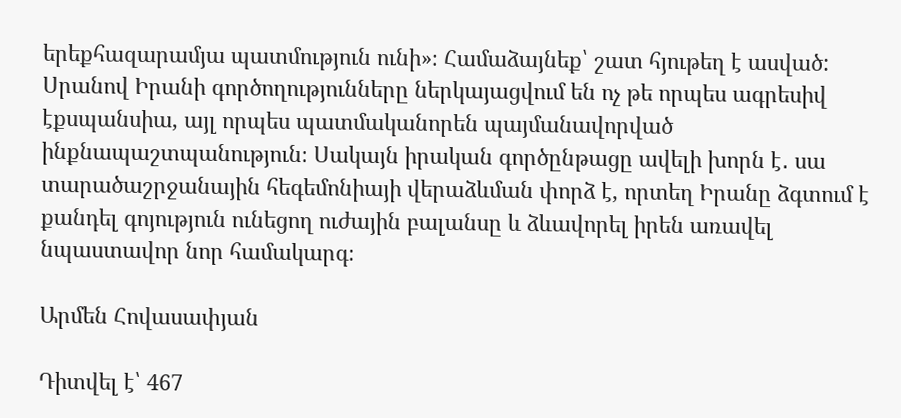երեքհազարամյա պատմություն ունի»։ Համաձայնեք՝ շատ հյութեղ է ասված: Սրանով Իրանի գործողությունները ներկայացվում են ոչ թե որպես ագրեսիվ էքսպանսիա, այլ որպես պատմականորեն պայմանավորված ինքնապաշտպանություն։ Սակայն իրական գործընթացը ավելի խորն է․ սա տարածաշրջանային հեգեմոնիայի վերաձևման փորձ է, որտեղ Իրանը ձգտում է քանդել գոյություն ունեցող ուժային բալանսը և ձևավորել իրեն առավել նպաստավոր նոր համակարգ։

Արմեն Հովասափյան

Դիտվել է՝ 467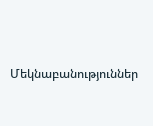Մեկնաբանություններ